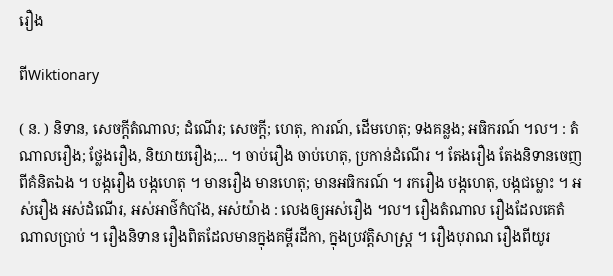រឿង

ពីWiktionary

( ន. ) និទាន, សេចក្ដីតំណាល; ដំណើរ; សេចក្ដី; ហេតុ, ការណ៍, ដើមហេតុ; ទងគន្លង; អធិករណ៍ ។ល។ : តំណាលរឿង; ថ្លែងរឿង, និយាយរឿង;... ។ ចាប់រឿង ចាប់ហេតុ, ប្រកាន់ដំណើរ ។ តែងរឿង តែងនិទានចេញពីគំនិតឯង ។ បង្ករឿង បង្កហេតុ ។ មានរឿង មានហេតុ; មានអធិករណ៍ ។ រករឿង បង្កហេតុ, បង្កជម្លោះ ។ អស់រឿង អស់ដំណើរ, អស់អាថ៌កំបាំង, អស់យ៉ាង : លេងឲ្យអស់រឿង ។ល។ រឿងតំណាល រឿងដែលគេតំណាលប្រាប់ ។ រឿងនិទាន រឿងពិតដែលមានក្នុងគម្ពីរដីកា, ក្នុងប្រវត្តិសាស្រ្ត ។ រឿងបុរាណ រឿងពីយូរ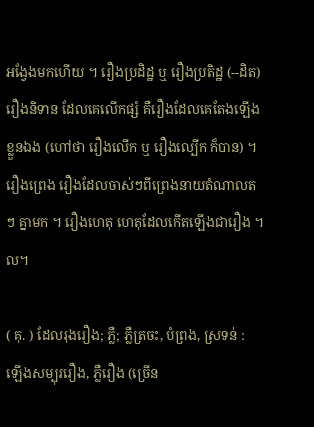អង្វែងមកហើយ ។ រឿងប្រដិដ្ឋ ឬ រឿងប្រតិដ្ឋ (--ដិត) រឿងនិទាន ដែលគេលើកផ្សំ គឺរឿងដែលគេតែងឡើងខ្លួនឯង (ហៅថា រឿងលើក ឬ រឿងល្បើក ក៏បាន) ។ រឿងព្រេង រឿងដែលចាស់ៗពីព្រេងនាយតំណាលតៗ គ្នាមក ។ រឿងហេតុ ហេតុដែលកើតឡើងជារឿង ។ល។

( គុ. ) ដែលរុងរឿង; ភ្លឺ; ភ្លឺត្រចះ, បំព្រង, ស្រទន់ : ឡើងសម្បុររឿង, ភ្លឺរឿង (ច្រើន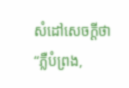សំដៅសេចក្ដីថា “ភ្លឺបំព្រង,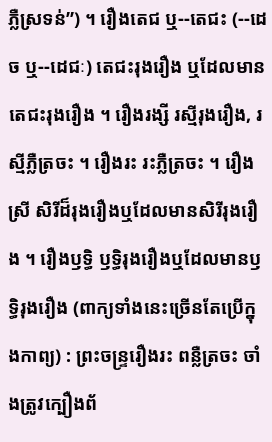ភ្លឺស្រទន់”) ។ រឿងតេជ ឬ--តេជះ (--ដេច ឬ--ដេជៈ) តេជះរុងរឿង ឬដែលមានតេជះរុងរឿង ។ រឿងរង្សី រស្មីរុងរឿង, រស្មីភ្លឺត្រចះ ។ រឿងរះ រះភ្លឺត្រចះ ។ រឿងស្រី សិរីដ៏រុងរឿងឬដែលមានសិរីរុងរឿង ។ រឿងឫទ្ធិ ឫទ្ធិរុងរឿងឬដែលមានឫទ្ធិរុងរឿង (ពាក្យទាំងនេះច្រើនតែប្រើក្នុងកាព្យ) : ព្រះចន្រ្ទរឿងរះ ពន្លឺត្រចះ ចាំងត្រូវក្បឿងព័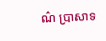ណ៌ ប្រាសាទ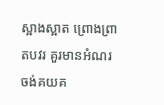ស្អាងស្អាត ព្រោងព្រាតបវរ គួរមានអំណរ ចង់គយគ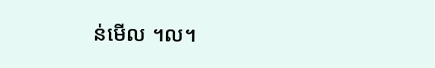ន់មើល ។ល។